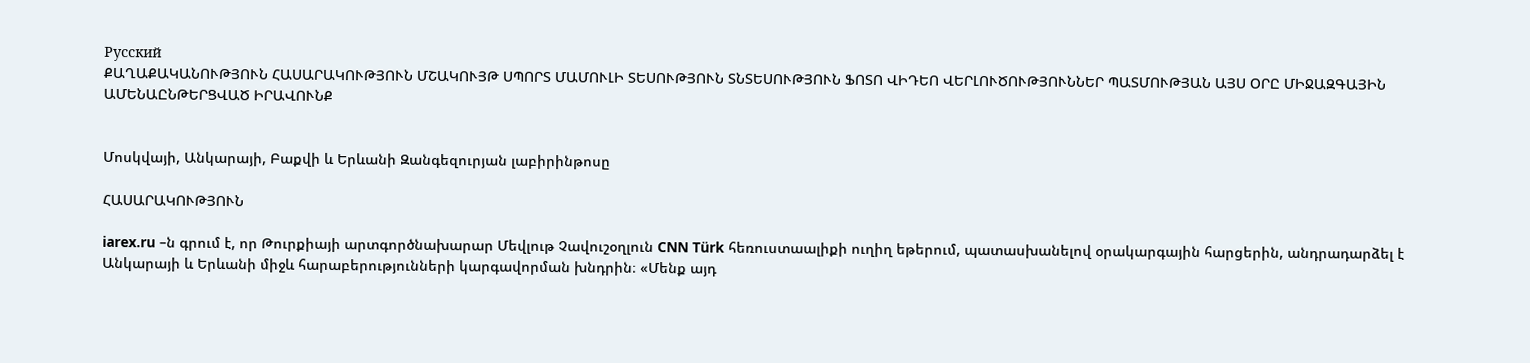Русский
ՔԱՂԱՔԱԿԱՆՈՒԹՅՈՒՆ ՀԱՍԱՐԱԿՈՒԹՅՈՒՆ ՄՇԱԿՈՒՅԹ ՍՊՈՐՏ ՄԱՄՈՒԼԻ ՏԵՍՈՒԹՅՈՒՆ ՏՆՏԵՍՈՒԹՅՈՒՆ ՖՈՏՈ ՎԻԴԵՈ ՎԵՐԼՈՒԾՈՒԹՅՈՒՆՆԵՐ ՊԱՏՄՈՒԹՅԱՆ ԱՅՍ ՕՐԸ ՄԻՋԱԶԳԱՅԻՆ ԱՄԵՆԱԸՆԹԵՐՑՎԱԾ ԻՐԱՎՈՒՆՔ


Մոսկվայի, Անկարայի, Բաքվի և Երևանի Զանգեզուրյան լաբիրինթոսը

ՀԱՍԱՐԱԿՈՒԹՅՈՒՆ

iarex.ru –ն գրում է, որ Թուրքիայի արտգործնախարար Մեվլութ Չավուշօղլուն CNN Türk հեռուստաալիքի ուղիղ եթերում, պատասխանելով օրակարգային հարցերին, անդրադարձել է Անկարայի և Երևանի միջև հարաբերությունների կարգավորման խնդրին։ «Մենք այդ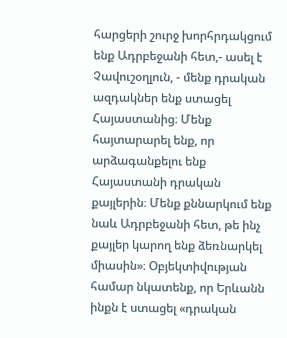հարցերի շուրջ խորհրդակցում ենք Ադրբեջանի հետ,- ասել է Չավուշօղլուն, - մենք դրական ազդակներ ենք ստացել Հայաստանից։ Մենք հայտարարել ենք, որ արձագանքելու ենք Հայաստանի դրական քայլերին։ Մենք քննարկում ենք նաև Ադրբեջանի հետ, թե ինչ քայլեր կարող ենք ձեռնարկել միասին»։ Օբյեկտիվության համար նկատենք, որ Երևանն ինքն է ստացել «դրական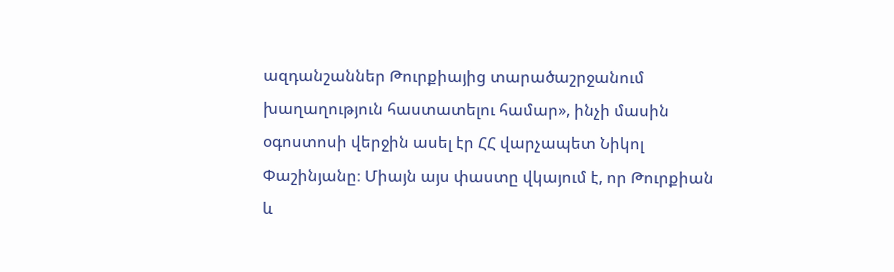ազդանշաններ Թուրքիայից տարածաշրջանում խաղաղություն հաստատելու համար», ինչի մասին օգոստոսի վերջին ասել էր ՀՀ վարչապետ Նիկոլ Փաշինյանը։ Միայն այս փաստը վկայում է, որ Թուրքիան և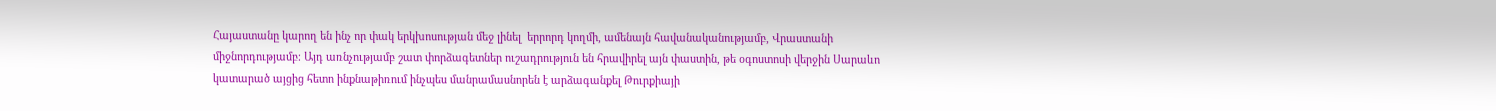Հայաստանը կարող են ինչ որ փակ երկխոսության մեջ լինել  երրորդ կողմի, ամենայն հավանականությամբ, Վրաստանի միջնորդությամբ։ Այդ առնչությամբ շատ փորձագետներ ուշադրություն են հրավիրել այն փաստին, թե օգոստոսի վերջին Սարաևո կատարած այցից հետո ինքնաթիռում ինչպես մանրամասնորեն է արձագանքել Թուրքիայի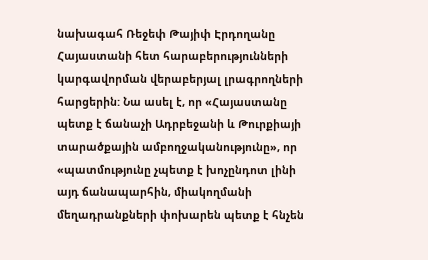նախագահ Ռեջեփ Թայիփ Էրդողանը Հայաստանի հետ հարաբերությունների կարգավորման վերաբերյալ լրագրողների հարցերին: Նա ասել է, որ «Հայաստանը պետք է ճանաչի Ադրբեջանի և Թուրքիայի տարածքային ամբողջականությունը», որ «պատմությունը չպետք է խոչընդոտ լինի այդ ճանապարհին, միակողմանի մեղադրանքների փոխարեն պետք է հնչեն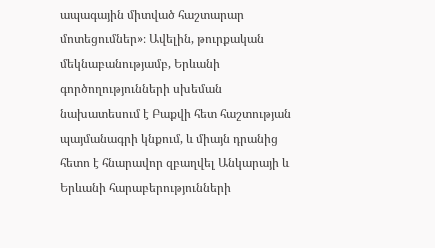ապագային միտված հաշտարար մոտեցումներ»։ Ավելին, թուրքական մեկնաբանությամբ, Երևանի գործողությունների սխեման նախատեսում է Բաքվի հետ հաշտության պայմանագրի կնքում, և միայն դրանից հետո է հնարավոր զբաղվել Անկարայի և Երևանի հարաբերությունների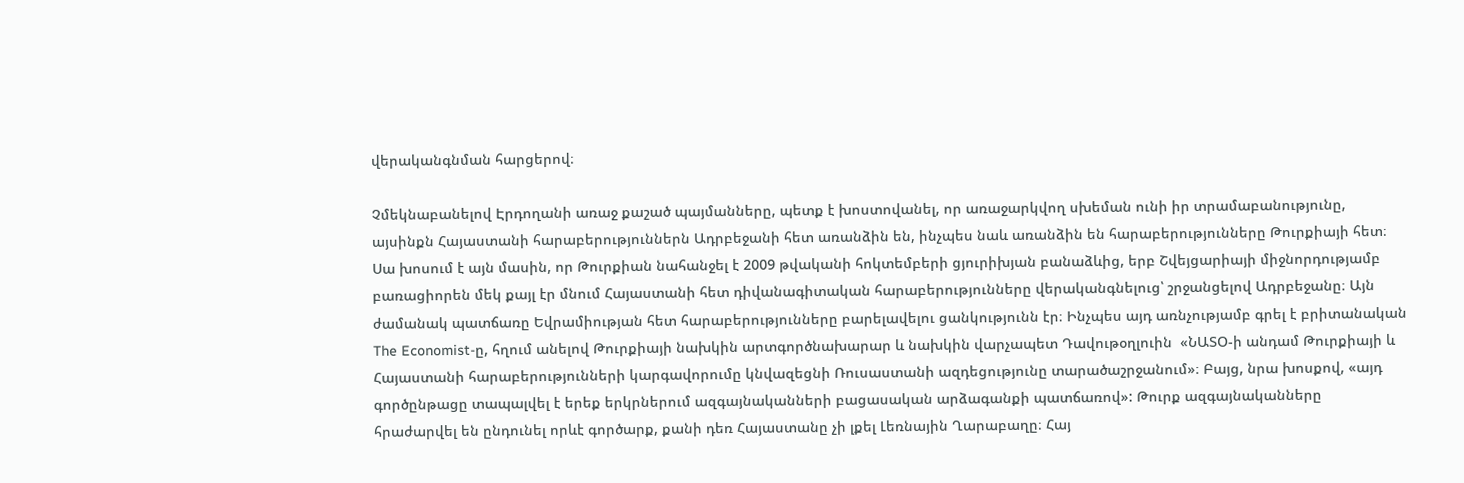վերականգնման հարցերով։

Չմեկնաբանելով Էրդողանի առաջ քաշած պայմանները, պետք է խոստովանել, որ առաջարկվող սխեման ունի իր տրամաբանությունը, այսինքն Հայաստանի հարաբերություններն Ադրբեջանի հետ առանձին են, ինչպես նաև առանձին են հարաբերությունները Թուրքիայի հետ։ Սա խոսում է այն մասին, որ Թուրքիան նահանջել է 2009 թվականի հոկտեմբերի ցյուրիխյան բանաձևից, երբ Շվեյցարիայի միջնորդությամբ բառացիորեն մեկ քայլ էր մնում Հայաստանի հետ դիվանագիտական հարաբերությունները վերականգնելուց՝ շրջանցելով Ադրբեջանը։ Այն ժամանակ պատճառը Եվրամիության հետ հարաբերությունները բարելավելու ցանկությունն էր։ Ինչպես այդ առնչությամբ գրել է բրիտանական The Economist-ը, հղում անելով Թուրքիայի նախկին արտգործնախարար և նախկին վարչապետ Դավութօղլուին  «ՆԱՏՕ-ի անդամ Թուրքիայի և Հայաստանի հարաբերությունների կարգավորումը կնվազեցնի Ռուսաստանի ազդեցությունը տարածաշրջանում»։ Բայց, նրա խոսքով, «այդ գործընթացը տապալվել է երեք երկրներում ազգայնականների բացասական արձագանքի պատճառով»: Թուրք ազգայնականները հրաժարվել են ընդունել որևէ գործարք, քանի դեռ Հայաստանը չի լքել Լեռնային Ղարաբաղը։ Հայ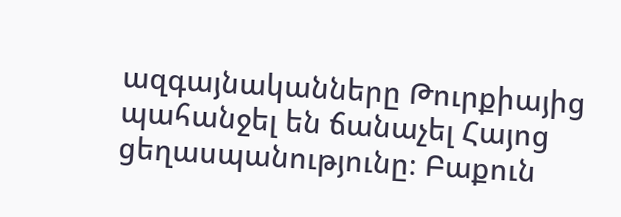ազգայնականները Թուրքիայից պահանջել են ճանաչել Հայոց ցեղասպանությունը։ Բաքուն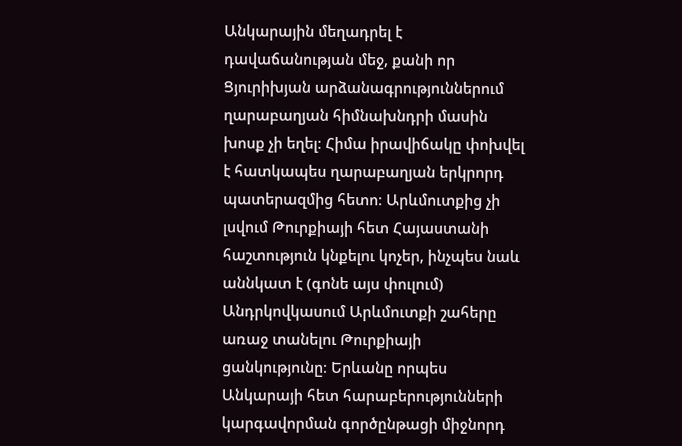Անկարային մեղադրել է դավաճանության մեջ, քանի որ Ցյուրիխյան արձանագրություններում ղարաբաղյան հիմնախնդրի մասին խոսք չի եղել։ Հիմա իրավիճակը փոխվել է հատկապես ղարաբաղյան երկրորդ պատերազմից հետո։ Արևմուտքից չի լսվում Թուրքիայի հետ Հայաստանի հաշտություն կնքելու կոչեր, ինչպես նաև աննկատ է (գոնե այս փուլում) Անդրկովկասում Արևմուտքի շահերը առաջ տանելու Թուրքիայի ցանկությունը։ Երևանը որպես  Անկարայի հետ հարաբերությունների կարգավորման գործընթացի միջնորդ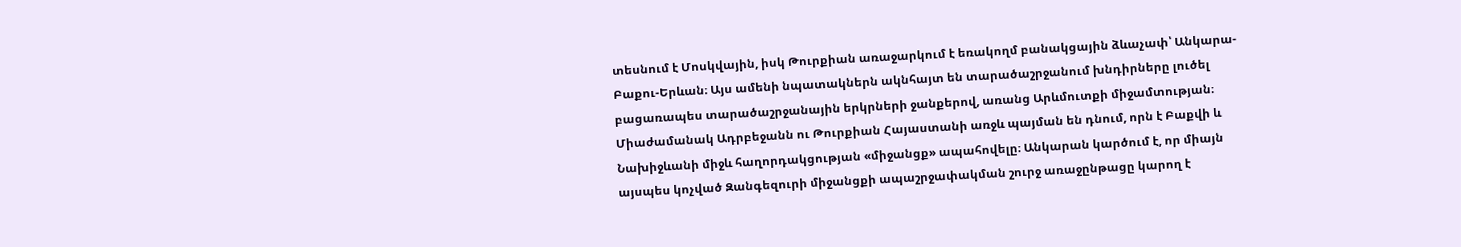տեսնում է Մոսկվային, իսկ Թուրքիան առաջարկում է եռակողմ բանակցային ձևաչափ՝ Անկարա-Բաքու-Երևան։ Այս ամենի նպատակներն ակնհայտ են տարածաշրջանում խնդիրները լուծել բացառապես տարածաշրջանային երկրների ջանքերով, առանց Արևմուտքի միջամտության։ Միաժամանակ Ադրբեջանն ու Թուրքիան Հայաստանի առջև պայման են դնում, որն է Բաքվի և Նախիջևանի միջև հաղորդակցության «միջանցք» ապահովելը։ Անկարան կարծում է, որ միայն այսպես կոչված Զանգեզուրի միջանցքի ապաշրջափակման շուրջ առաջընթացը կարող է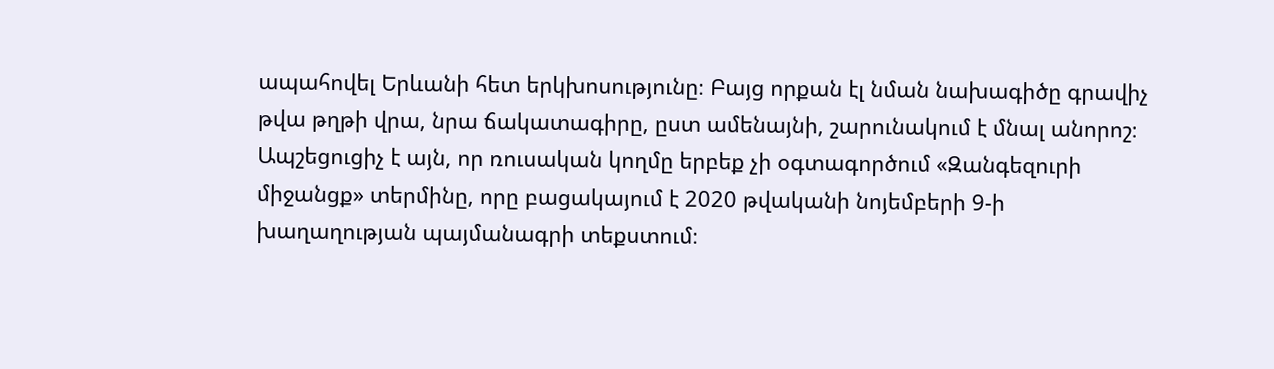ապահովել Երևանի հետ երկխոսությունը։ Բայց որքան էլ նման նախագիծը գրավիչ թվա թղթի վրա, նրա ճակատագիրը, ըստ ամենայնի, շարունակում է մնալ անորոշ։ Ապշեցուցիչ է այն, որ ռուսական կողմը երբեք չի օգտագործում «Զանգեզուրի միջանցք» տերմինը, որը բացակայում է 2020 թվականի նոյեմբերի 9-ի խաղաղության պայմանագրի տեքստում։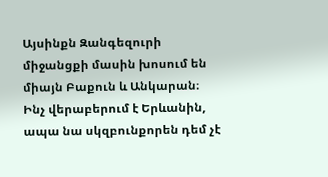Այսինքն Զանգեզուրի միջանցքի մասին խոսում են միայն Բաքուն և Անկարան։ Ինչ վերաբերում է Երևանին, ապա նա սկզբունքորեն դեմ չէ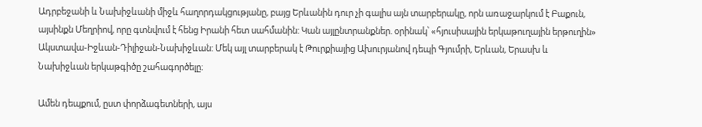Ադրբեջանի և Նախիջևանի միջև հաղորդակցությանը, բայց Երևանին դուր չի գալիս այն տարբերակը, որն առաջարկում է Բաքուն, այսինքն Մեղրիով, որը գտնվում է հենց Իրանի հետ սահմանին: Կան այլընտրանքներ. օրինակ՝ «հյուսիսային երկաթուղային երթուղին» Ակստավա-Իջևան-Դիլիջան-Նախիջևան: Մեկ այլ տարբերակ է Թուրքիայից Ախուրյանով դեպի Գյումրի, Երևան, Երասխ և Նախիջևան երկաթգիծը շահագործելը։

Ամեն դեպքում, ըստ փորձագետների, այս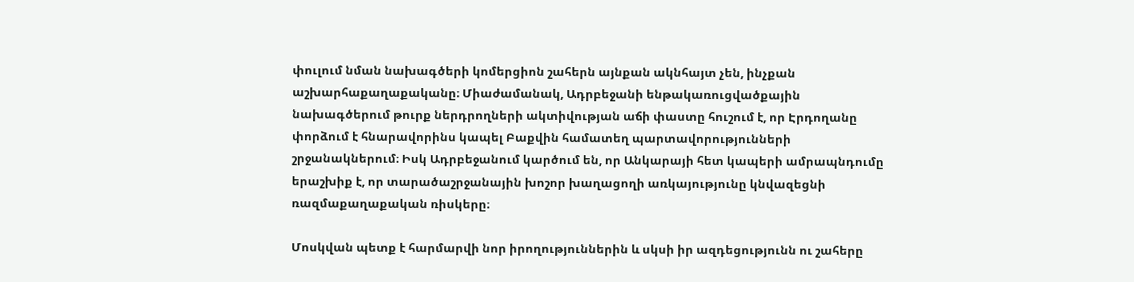փուլում նման նախագծերի կոմերցիոն շահերն այնքան ակնհայտ չեն, ինչքան աշխարհաքաղաքականը։ Միաժամանակ, Ադրբեջանի ենթակառուցվածքային նախագծերում թուրք ներդրողների ակտիվության աճի փաստը հուշում է, որ Էրդողանը փորձում է հնարավորինս կապել Բաքվին համատեղ պարտավորությունների շրջանակներում։ Իսկ Ադրբեջանում կարծում են, որ Անկարայի հետ կապերի ամրապնդումը երաշխիք է, որ տարածաշրջանային խոշոր խաղացողի առկայությունը կնվազեցնի ռազմաքաղաքական ռիսկերը։

Մոսկվան պետք է հարմարվի նոր իրողություններին և սկսի իր ազդեցությունն ու շահերը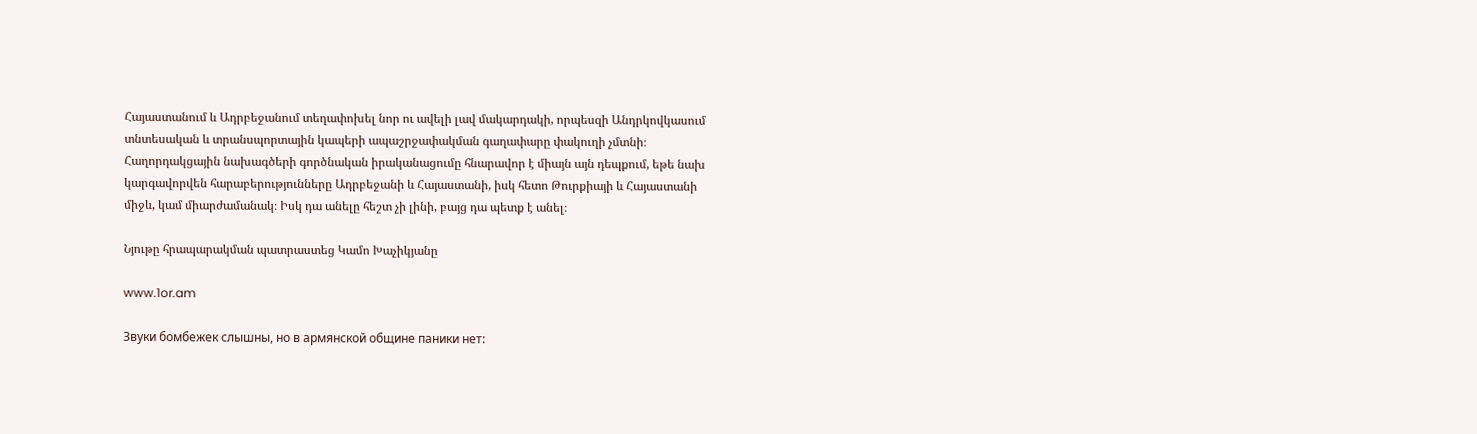Հայաստանում և Ադրբեջանում տեղափոխել նոր ու ավելի լավ մակարդակի, որպեսզի Անդրկովկասում տնտեսական և տրանսպորտային կապերի ապաշրջափակման գաղափարը փակուղի չմտնի։ Հաղորդակցային նախագծերի գործնական իրականացումը հնարավոր է միայն այն դեպքում, եթե նախ կարգավորվեն հարաբերությունները Ադրբեջանի և Հայաստանի, իսկ հետո Թուրքիայի և Հայաստանի միջև, կամ միարժամանակ։ Իսկ դա անելը հեշտ չի լինի, բայց դա պետք է անել։

Նյութը հրապարակման պատրաստեց Կամո Խաչիկյանը

www.1or.am

Звуки бомбежек слышны, но в армянской общине паники нет: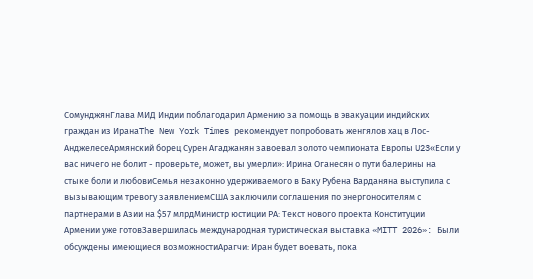СомунджянГлава МИД Индии поблагодарил Армению за помощь в эвакуации индийских граждан из ИранаThe New York Times рекомендует попробовать женгялов хац в Лос-АнджелесеАрмянский борец Сурен Агаджанян завоевал золото чемпионата Европы U23«Если у вас ничего не болит - проверьте, может, вы умерли»: Ирина Оганесян о пути балерины на стыке боли и любовиСемья незаконно удерживаемого в Баку Рубена Варданяна выступила с вызывающим тревогу заявлениемСША заключили соглашения по энергоносителям с партнерами в Азии на $57 млрдМинистр юстиции РА: Текст нового проекта Конституции Армении уже готовЗавершилась международная туристическая выставка «MITT 2026»: Были обсуждены имеющиеся возможностиАрагчи: Иран будет воевать, пока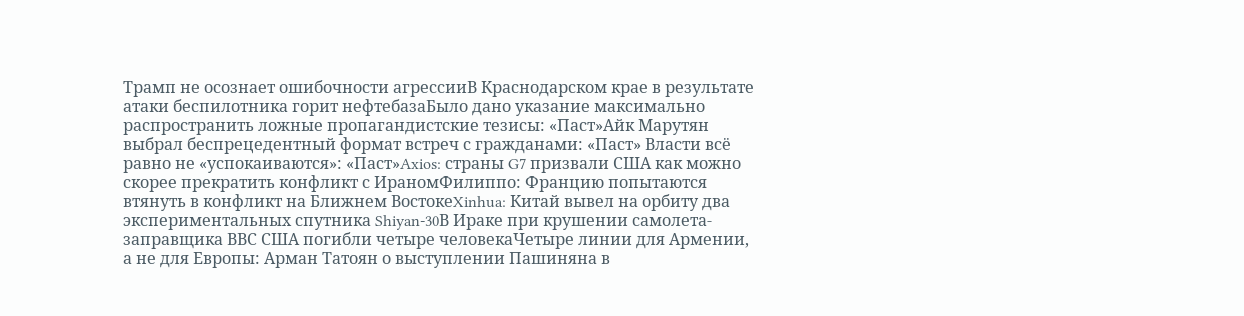Трамп не осознает ошибочности агрессииВ Краснодарском крае в результате атаки беспилотника горит нефтебазаБыло дано указание максимально распространить ложные пропагандистские тезисы: «Паст»Айк Марутян выбрал беспрецедентный формат встреч с гражданами: «Паст» Власти всё равно не «успокаиваются»: «Паст»Axios: страны G7 призвали США как можно скорее прекратить конфликт с ИраномФилиппо: Францию попытаются втянуть в конфликт на Ближнем ВостокеXinhua: Китай вывел на орбиту два экспериментальных спутника Shiyan-30В Ираке при крушении самолета-заправщика ВВС США погибли четыре человекаЧетыре линии для Армении, а не для Европы: Арман Татоян о выступлении Пашиняна в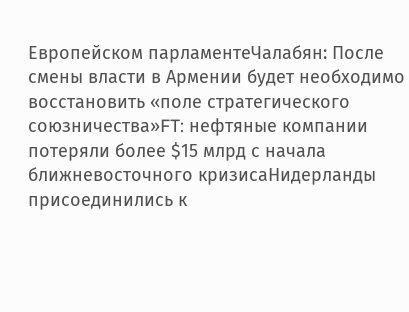Европейском парламентеЧалабян: После смены власти в Армении будет необходимо восстановить «поле стратегического союзничества»FT: нефтяные компании потеряли более $15 млрд с начала ближневосточного кризисаНидерланды присоединились к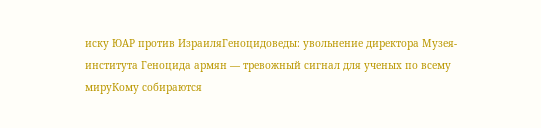иску ЮАР против ИзраиляГеноцидоведы: увольнение директора Музея-института Геноцида армян — тревожный сигнал для ученых по всему мируКому собираются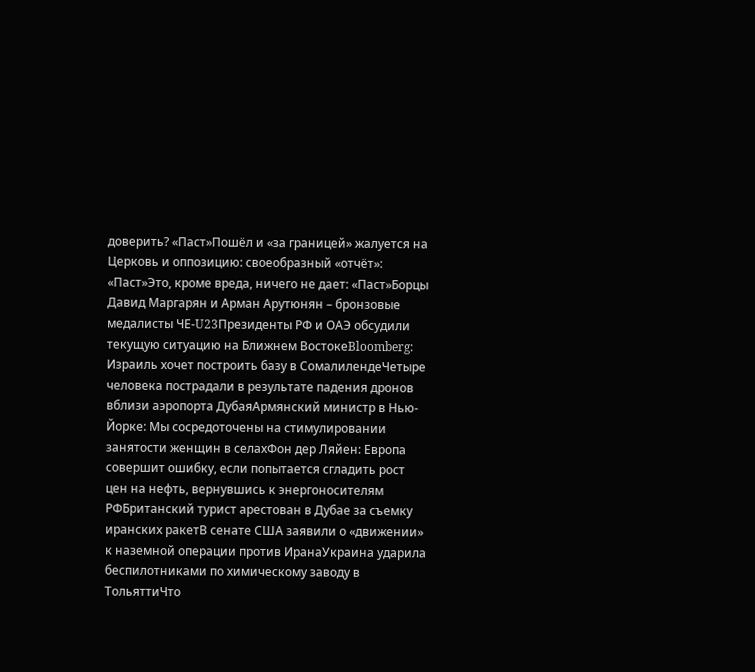доверить? «Паст»Пошёл и «за границей» жалуется на Церковь и оппозицию: своеобразный «отчёт»: «Паст»Это, кроме вреда, ничего не дает: «Паст»Борцы Давид Маргарян и Арман Арутюнян – бронзовые медалисты ЧЕ‑U23Президенты РФ и ОАЭ обсудили текущую ситуацию на Ближнем ВостокеBloomberg: Израиль хочет построить базу в СомалилендеЧетыре человека пострадали в результате падения дронов вблизи аэропорта ДубаяАрмянский министр в Нью-Йорке: Мы сосредоточены на стимулировании занятости женщин в селахФон дер Ляйен: Европа совершит ошибку, если попытается сгладить рост цен на нефть, вернувшись к энергоносителям РФБританский турист арестован в Дубае за съемку иранских ракетВ сенате США заявили о «движении» к наземной операции против ИранаУкраина ударила беспилотниками по химическому заводу в ТольяттиЧто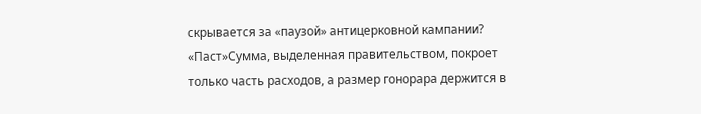скрывается за «паузой» антицерковной кампании? «Паст»Сумма, выделенная правительством, покроет только часть расходов, а размер гонорара держится в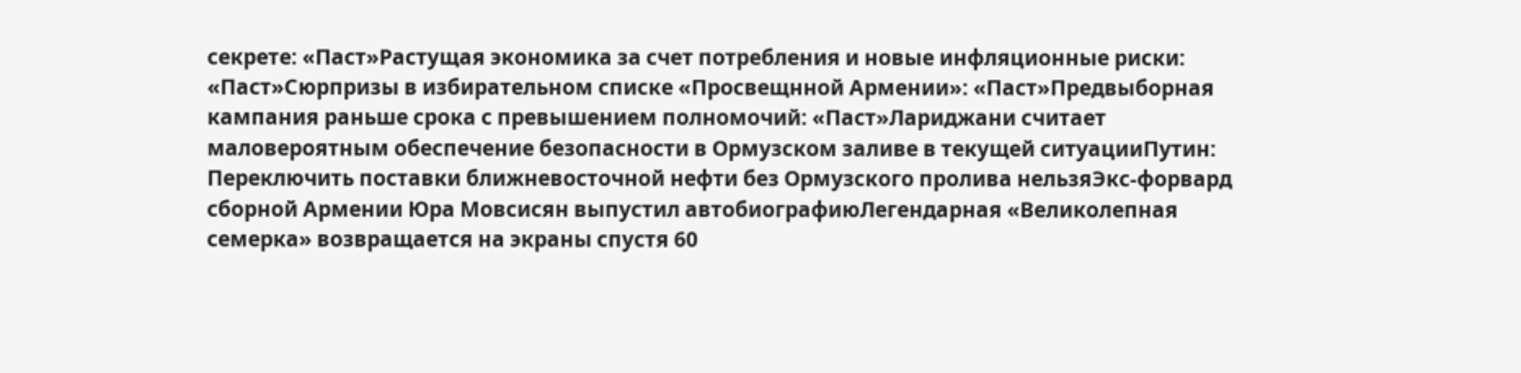секрете: «Паст»Растущая экономика за счет потребления и новые инфляционные риски: «Паст»Сюрпризы в избирательном списке «Просвещнной Армении»: «Паст»Предвыборная кампания раньше срока с превышением полномочий: «Паст»Лариджани считает маловероятным обеспечение безопасности в Ормузском заливе в текущей ситуацииПутин: Переключить поставки ближневосточной нефти без Ормузского пролива нельзяЭкс-форвард сборной Армении Юра Мовсисян выпустил автобиографиюЛегендарная «Великолепная семерка» возвращается на экраны спустя 60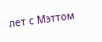лет с Мэттом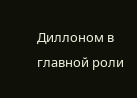Диллоном в главной роли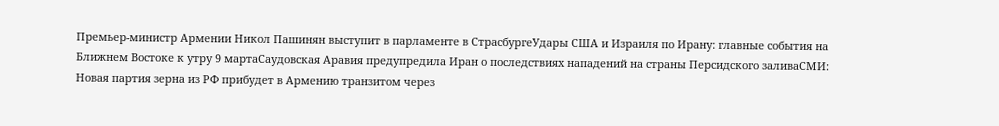Премьер-министр Армении Никол Пашинян выступит в парламенте в СтрасбургеУдары США и Израиля по Ирану: главные события на Ближнем Востоке к утру 9 мартаСаудовская Аравия предупредила Иран о последствиях нападений на страны Персидского заливаСМИ: Новая партия зерна из РФ прибудет в Армению транзитом через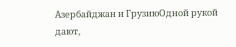Азербайджан и ГрузиюОдной рукой дают,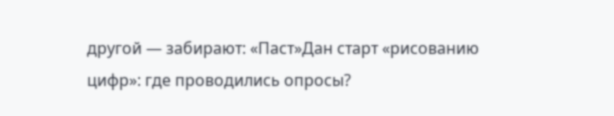другой — забирают: «Паст»Дан старт «рисованию цифр»: где проводились опросы?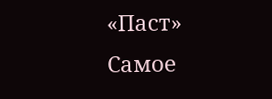«Паст»
Самое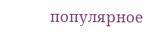популярное